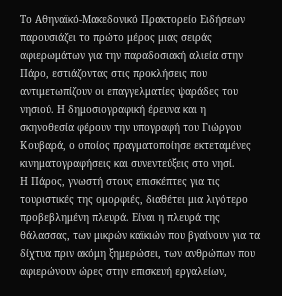Το Αθηναϊκό-Μακεδονικό Πρακτορείο Ειδήσεων παρουσιάζει το πρώτο μέρος μιας σειράς αφιερωμάτων για την παραδοσιακή αλιεία στην Πάρο, εστιάζοντας στις προκλήσεις που αντιμετωπίζουν οι επαγγελματίες ψαράδες του νησιού. Η δημοσιογραφική έρευνα και η σκηνοθεσία φέρουν την υπογραφή του Γιώργου Κουβαρά, ο οποίος πραγματοποίησε εκτεταμένες κινηματογραφήσεις και συνεντεύξεις στο νησί.
Η Πάρος, γνωστή στους επισκέπτες για τις τουριστικές της ομορφιές, διαθέτει μια λιγότερο προβεβλημένη πλευρά. Είναι η πλευρά της θάλασσας, των μικρών καϊκιών που βγαίνουν για τα δίχτυα πριν ακόμη ξημερώσει, των ανθρώπων που αφιερώνουν ώρες στην επισκευή εργαλείων,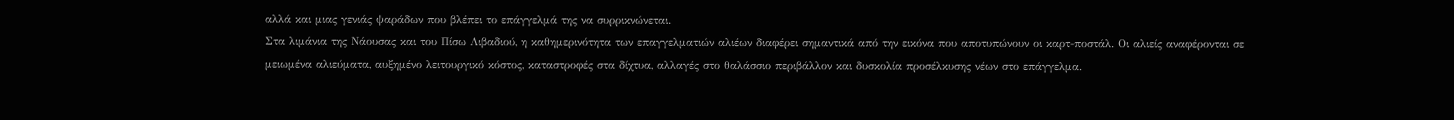αλλά και μιας γενιάς ψαράδων που βλέπει το επάγγελμά της να συρρικνώνεται.
Στα λιμάνια της Νάουσας και του Πίσω Λιβαδιού, η καθημερινότητα των επαγγελματιών αλιέων διαφέρει σημαντικά από την εικόνα που αποτυπώνουν οι καρτ-ποστάλ. Οι αλιείς αναφέρονται σε μειωμένα αλιεύματα, αυξημένο λειτουργικό κόστος, καταστροφές στα δίχτυα, αλλαγές στο θαλάσσιο περιβάλλον και δυσκολία προσέλκυσης νέων στο επάγγελμα.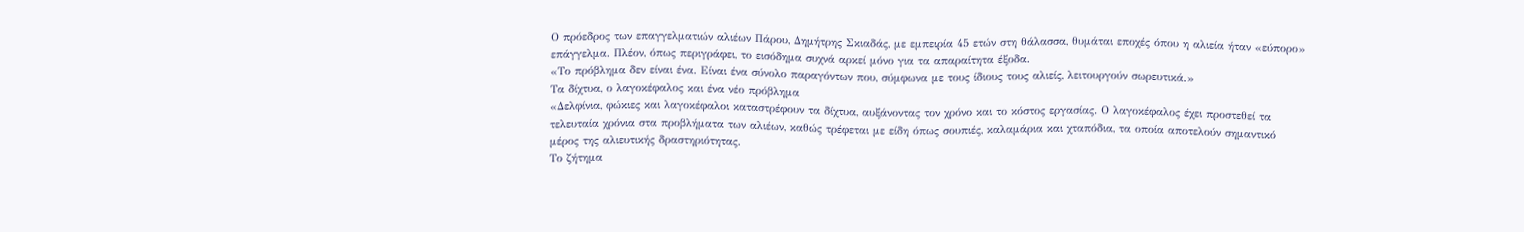Ο πρόεδρος των επαγγελματιών αλιέων Πάρου, Δημήτρης Σκιαδάς, με εμπειρία 45 ετών στη θάλασσα, θυμάται εποχές όπου η αλιεία ήταν «εύπορο» επάγγελμα. Πλέον, όπως περιγράφει, το εισόδημα συχνά αρκεί μόνο για τα απαραίτητα έξοδα.
«Το πρόβλημα δεν είναι ένα. Είναι ένα σύνολο παραγόντων που, σύμφωνα με τους ίδιους τους αλιείς, λειτουργούν σωρευτικά.»
Τα δίχτυα, ο λαγοκέφαλος και ένα νέο πρόβλημα
«Δελφίνια, φώκιες και λαγοκέφαλοι καταστρέφουν τα δίχτυα, αυξάνοντας τον χρόνο και το κόστος εργασίας. Ο λαγοκέφαλος έχει προστεθεί τα τελευταία χρόνια στα προβλήματα των αλιέων, καθώς τρέφεται με είδη όπως σουπιές, καλαμάρια και χταπόδια, τα οποία αποτελούν σημαντικό μέρος της αλιευτικής δραστηριότητας.
Το ζήτημα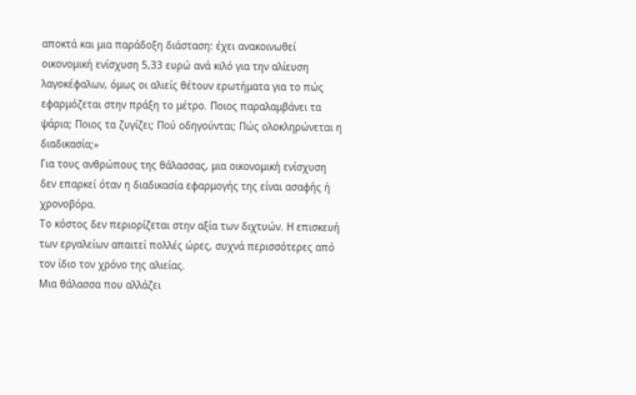αποκτά και μια παράδοξη διάσταση: έχει ανακοινωθεί οικονομική ενίσχυση 5,33 ευρώ ανά κιλό για την αλίευση λαγοκέφαλων, όμως οι αλιείς θέτουν ερωτήματα για το πώς εφαρμόζεται στην πράξη το μέτρο. Ποιος παραλαμβάνει τα ψάρια; Ποιος τα ζυγίζει; Πού οδηγούνται; Πώς ολοκληρώνεται η διαδικασία;»
Για τους ανθρώπους της θάλασσας, μια οικονομική ενίσχυση δεν επαρκεί όταν η διαδικασία εφαρμογής της είναι ασαφής ή χρονοβόρα.
Το κόστος δεν περιορίζεται στην αξία των διχτυών. Η επισκευή των εργαλείων απαιτεί πολλές ώρες, συχνά περισσότερες από τον ίδιο τον χρόνο της αλιείας.
Μια θάλασσα που αλλάζει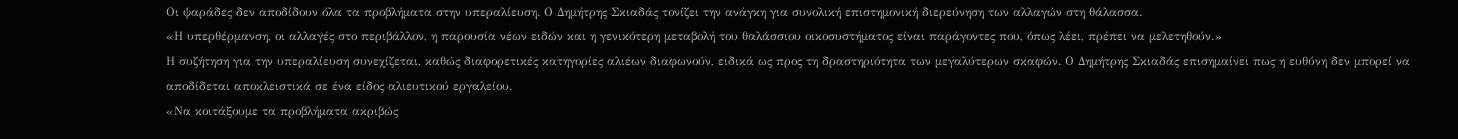Οι ψαράδες δεν αποδίδουν όλα τα προβλήματα στην υπεραλίευση. Ο Δημήτρης Σκιαδάς τονίζει την ανάγκη για συνολική επιστημονική διερεύνηση των αλλαγών στη θάλασσα.
«Η υπερθέρμανση, οι αλλαγές στο περιβάλλον, η παρουσία νέων ειδών και η γενικότερη μεταβολή του θαλάσσιου οικοσυστήματος είναι παράγοντες που, όπως λέει, πρέπει να μελετηθούν.»
Η συζήτηση για την υπεραλίευση συνεχίζεται, καθώς διαφορετικές κατηγορίες αλιέων διαφωνούν, ειδικά ως προς τη δραστηριότητα των μεγαλύτερων σκαφών. Ο Δημήτρης Σκιαδάς επισημαίνει πως η ευθύνη δεν μπορεί να αποδίδεται αποκλειστικά σε ένα είδος αλιευτικού εργαλείου.
«Να κοιτάξουμε τα προβλήματα ακριβώς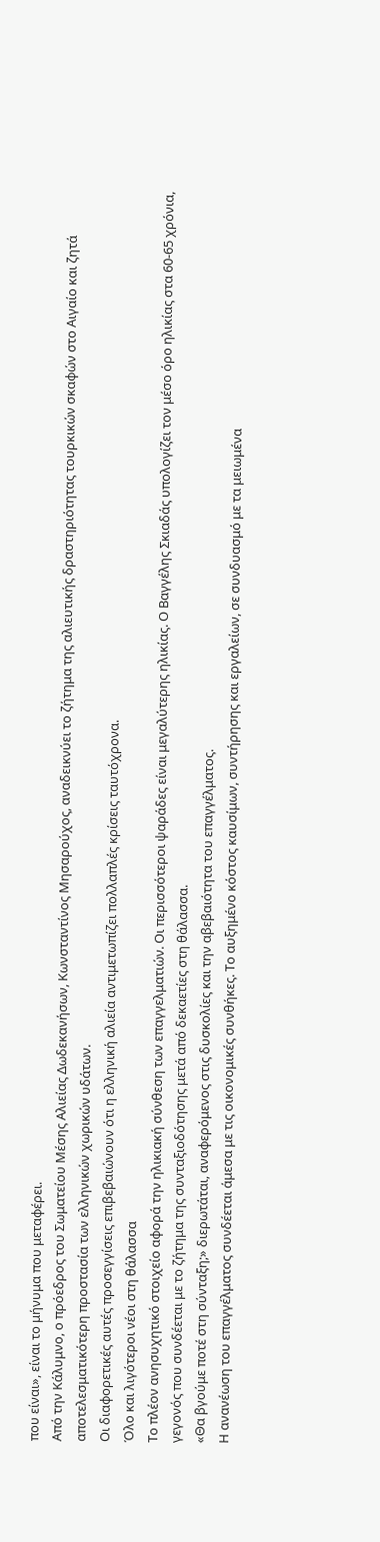που είναι», είναι το μήνυμα που μεταφέρει.
Από την Κάλυμνο, ο πρόεδρος του Σωματείου Μέσης Αλιείας Δωδεκανήσων, Κωνσταντίνος Μησαρούχος, αναδεικνύει το ζήτημα της αλιευτικής δραστηριότητας τουρκικών σκαφών στο Αιγαίο και ζητά αποτελεσματικότερη προστασία των ελληνικών χωρικών υδάτων.
Οι διαφορετικές αυτές προσεγγίσεις επιβεβαιώνουν ότι η ελληνική αλιεία αντιμετωπίζει πολλαπλές κρίσεις ταυτόχρονα.
Όλο και λιγότεροι νέοι στη θάλασσα
Το πλέον ανησυχητικό στοιχείο αφορά την ηλικιακή σύνθεση των επαγγελματιών. Οι περισσότεροι ψαράδες είναι μεγαλύτερης ηλικίας. Ο Βαγγέλης Σκιαδάς υπολογίζει τον μέσο όρο ηλικίας στα 60-65 χρόνια, γεγονός που συνδέεται με το ζήτημα της συνταξιοδότησης μετά από δεκαετίες στη θάλασσα.
«Θα βγούμε ποτέ στη σύνταξη;» διερωτάται, αναφερόμενος στις δυσκολίες και την αβεβαιότητα του επαγγέλματος.
Η ανανέωση του επαγγέλματος συνδέεται άμεσα με τις οικονομικές συνθήκες. Το αυξημένο κόστος καυσίμων, συντήρησης και εργαλείων, σε συνδυασμό με τα μειωμένα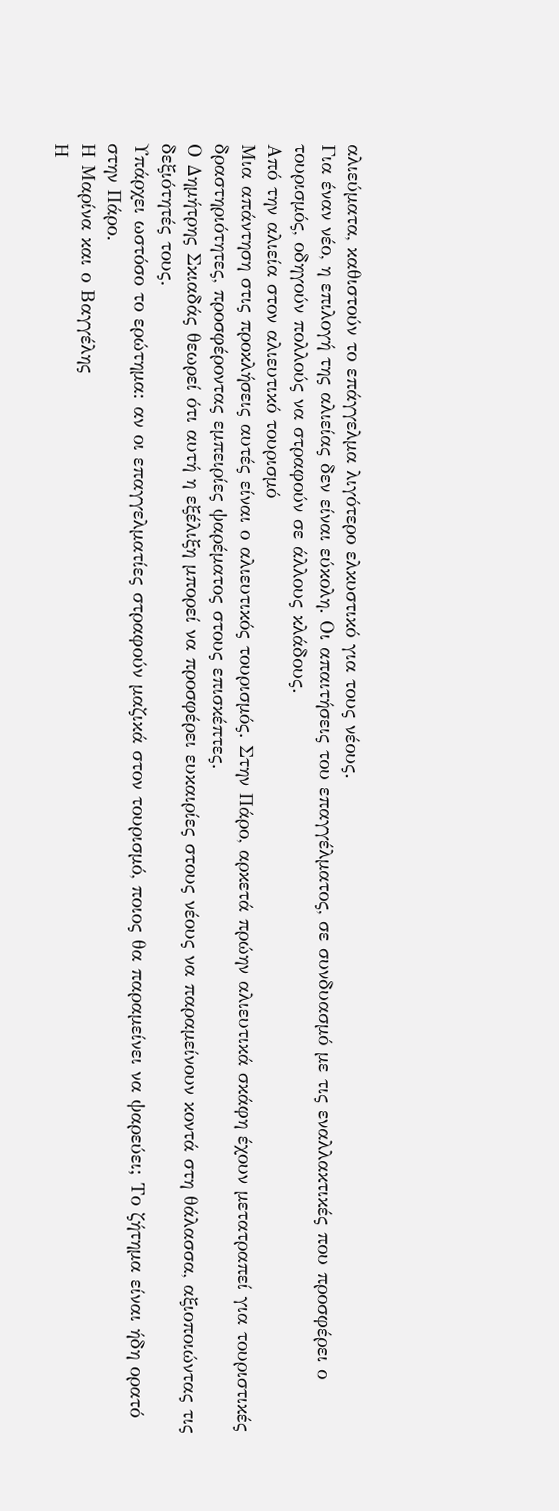αλιεύματα, καθιστούν το επάγγελμα λιγότερο ελκυστικό για τους νέους.
Για έναν νέο, η επιλογή της αλιείας δεν είναι εύκολη. Οι απαιτήσεις του επαγγέλματος, σε συνδυασμό με τις εναλλακτικές που προσφέρει ο τουρισμός, οδηγούν πολλούς να στραφούν σε άλλους κλάδους.
Από την αλιεία στον αλιευτικό τουρισμό
Μια απάντηση στις προκλήσεις αυτές είναι ο αλιευτικός τουρισμός. Στην Πάρο, αρκετά πρώην αλιευτικά σκάφη έχουν μετατραπεί για τουριστικές δραστηριότητες, προσφέροντας εμπειρίες ψαρέματος στους επισκέπτες.
Ο Δημήτρης Σκιαδάς θεωρεί ότι αυτή η εξέλιξη μπορεί να προσφέρει ευκαιρίες στους νέους να παραμείνουν κοντά στη θάλασσα, αξιοποιώντας τις δεξιότητές τους.
Υπάρχει ωστόσο το ερώτημα: αν οι επαγγελματίες στραφούν μαζικά στον τουρισμό, ποιος θα παραμείνει να ψαρεύει; Το ζήτημα είναι ήδη ορατό στην Πάρο.
Η Μαρίνα και ο Βαγγέλης
Η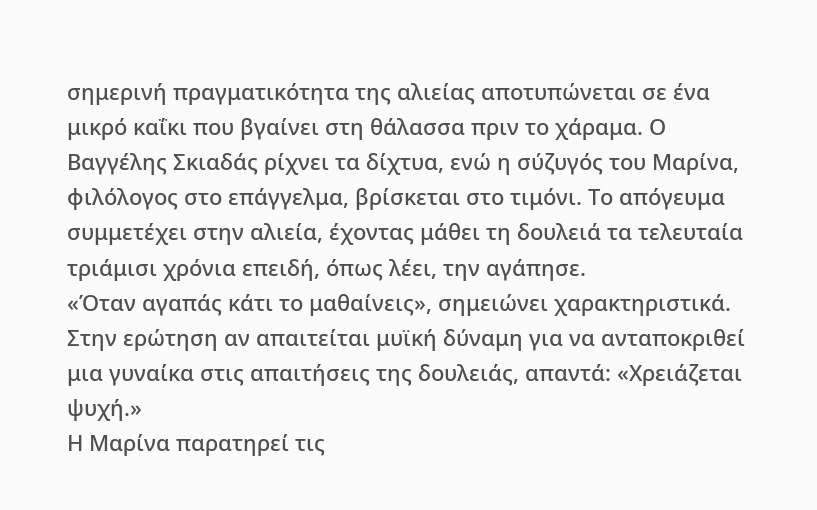σημερινή πραγματικότητα της αλιείας αποτυπώνεται σε ένα μικρό καΐκι που βγαίνει στη θάλασσα πριν το χάραμα. Ο Βαγγέλης Σκιαδάς ρίχνει τα δίχτυα, ενώ η σύζυγός του Μαρίνα, φιλόλογος στο επάγγελμα, βρίσκεται στο τιμόνι. Το απόγευμα συμμετέχει στην αλιεία, έχοντας μάθει τη δουλειά τα τελευταία τριάμισι χρόνια επειδή, όπως λέει, την αγάπησε.
«Όταν αγαπάς κάτι το μαθαίνεις», σημειώνει χαρακτηριστικά.
Στην ερώτηση αν απαιτείται μυϊκή δύναμη για να ανταποκριθεί μια γυναίκα στις απαιτήσεις της δουλειάς, απαντά: «Χρειάζεται ψυχή.»
Η Μαρίνα παρατηρεί τις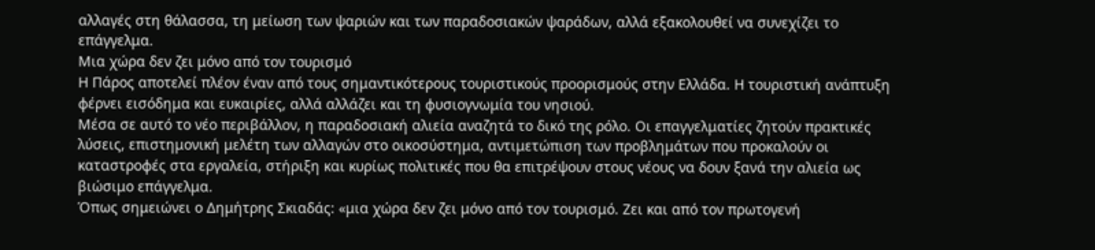αλλαγές στη θάλασσα, τη μείωση των ψαριών και των παραδοσιακών ψαράδων, αλλά εξακολουθεί να συνεχίζει το επάγγελμα.
Μια χώρα δεν ζει μόνο από τον τουρισμό
Η Πάρος αποτελεί πλέον έναν από τους σημαντικότερους τουριστικούς προορισμούς στην Ελλάδα. Η τουριστική ανάπτυξη φέρνει εισόδημα και ευκαιρίες, αλλά αλλάζει και τη φυσιογνωμία του νησιού.
Μέσα σε αυτό το νέο περιβάλλον, η παραδοσιακή αλιεία αναζητά το δικό της ρόλο. Οι επαγγελματίες ζητούν πρακτικές λύσεις, επιστημονική μελέτη των αλλαγών στο οικοσύστημα, αντιμετώπιση των προβλημάτων που προκαλούν οι καταστροφές στα εργαλεία, στήριξη και κυρίως πολιτικές που θα επιτρέψουν στους νέους να δουν ξανά την αλιεία ως βιώσιμο επάγγελμα.
Όπως σημειώνει ο Δημήτρης Σκιαδάς: «μια χώρα δεν ζει μόνο από τον τουρισμό. Ζει και από τον πρωτογενή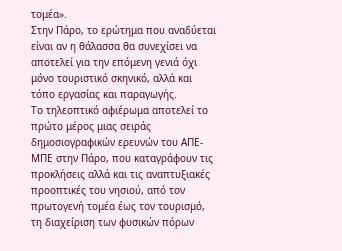τομέα».
Στην Πάρο, το ερώτημα που αναδύεται είναι αν η θάλασσα θα συνεχίσει να αποτελεί για την επόμενη γενιά όχι μόνο τουριστικό σκηνικό, αλλά και τόπο εργασίας και παραγωγής.
Το τηλεοπτικό αφιέρωμα αποτελεί το πρώτο μέρος μιας σειράς δημοσιογραφικών ερευνών του ΑΠΕ-ΜΠΕ στην Πάρο, που καταγράφουν τις προκλήσεις αλλά και τις αναπτυξιακές προοπτικές του νησιού, από τον πρωτογενή τομέα έως τον τουρισμό, τη διαχείριση των φυσικών πόρων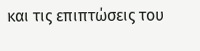και τις επιπτώσεις του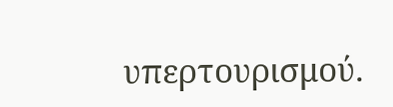υπερτουρισμού.